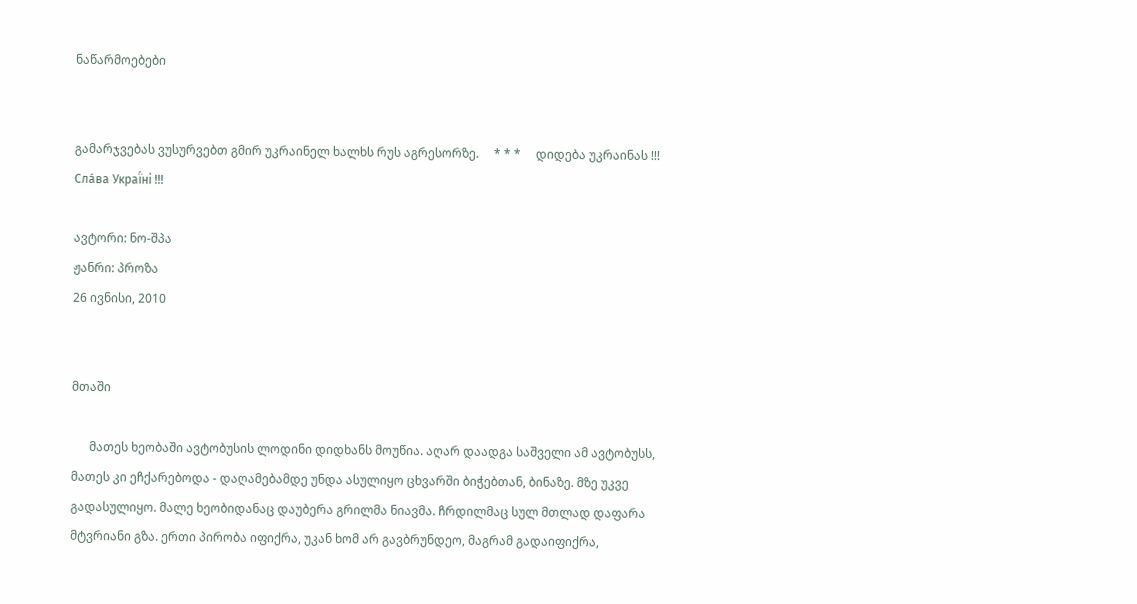ნაწარმოებები


გამარჯვებას ვუსურვებთ გმირ უკრაინელ ხალხს რუს აგრესორზე.     * * *     დიდება უკრაინას !!! Сла́ва Украї́ні !!!

ავტორი: ნო-შპა
ჟანრი: პროზა
26 ივნისი, 2010


მთაში

      მათეს ხეობაში ავტობუსის ლოდინი დიდხანს მოუწია. აღარ დაადგა საშველი ამ ავტობუსს, მათეს კი ეჩქარებოდა - დაღამებამდე უნდა ასულიყო ცხვარში ბიჭებთან, ბინაზე. მზე უკვე გადასულიყო. მალე ხეობიდანაც დაუბერა გრილმა ნიავმა. ჩრდილმაც სულ მთლად დაფარა მტვრიანი გზა. ერთი პირობა იფიქრა, უკან ხომ არ გავბრუნდეო, მაგრამ გადაიფიქრა,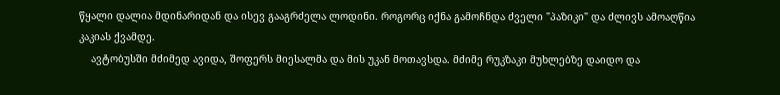წყალი დალია მდინარიდან და ისევ გააგრძელა ლოდინი. როგორც იქნა გამოჩნდა ძველი "პაზიკი" და ძლივს ამოაღწია კაკიას ქვამდე.
    ავტობუსში მძიმედ ავიდა, შოფერს მიესალმა და მის უკან მოთავსდა. მძიმე რუკზაკი მუხლებზე დაიდო და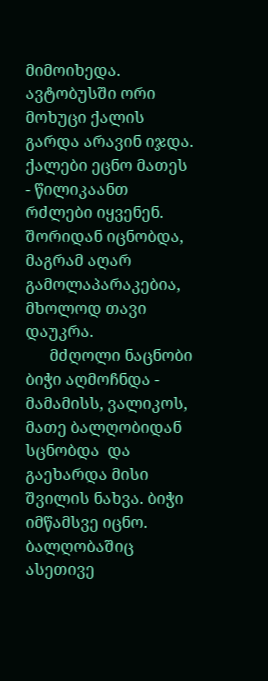მიმოიხედა. ავტობუსში ორი მოხუცი ქალის გარდა არავინ იჯდა. ქალები ეცნო მათეს - წილიკაანთ რძლები იყვენენ. შორიდან იცნობდა, მაგრამ აღარ გამოლაპარაკებია, მხოლოდ თავი დაუკრა.
      მძღოლი ნაცნობი ბიჭი აღმოჩნდა - მამამისს, ვალიკოს, მათე ბალღობიდან სცნობდა  და გაეხარდა მისი შვილის ნახვა. ბიჭი იმწამსვე იცნო. ბალღობაშიც ასეთივე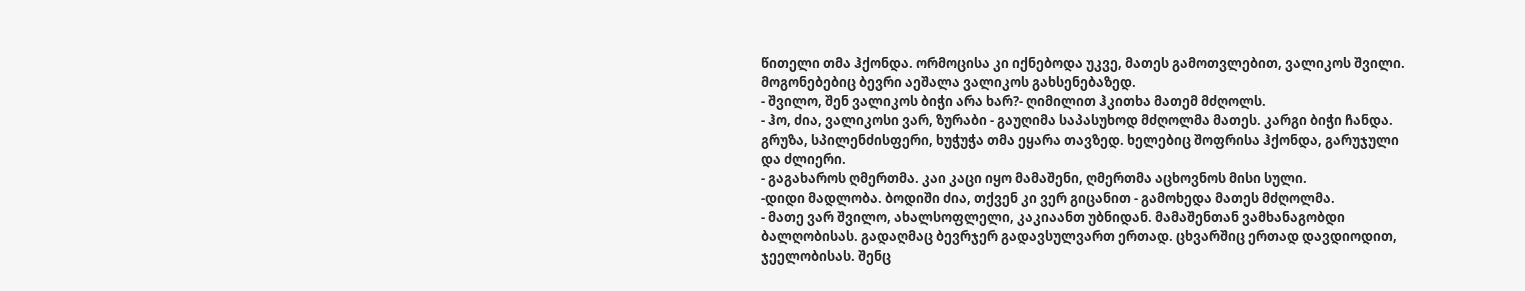წითელი თმა ჰქონდა. ორმოცისა კი იქნებოდა უკვე, მათეს გამოთვლებით, ვალიკოს შვილი. მოგონებებიც ბევრი აეშალა ვალიკოს გახსენებაზედ.
- შვილო, შენ ვალიკოს ბიჭი არა ხარ?- ღიმილით ჰკითხა მათემ მძღოლს.
- ჰო, ძია, ვალიკოსი ვარ, ზურაბი - გაუღიმა საპასუხოდ მძღოლმა მათეს. კარგი ბიჭი ჩანდა. გრუზა, სპილენძისფერი, ხუჭუჭა თმა ეყარა თავზედ. ხელებიც შოფრისა ჰქონდა, გარუჯული და ძლიერი.
- გაგახაროს ღმერთმა. კაი კაცი იყო მამაშენი, ღმერთმა აცხოვნოს მისი სული.
-დიდი მადლობა. ბოდიში ძია, თქვენ კი ვერ გიცანით - გამოხედა მათეს მძღოლმა.
- მათე ვარ შვილო, ახალსოფლელი, კაკიაანთ უბნიდან. მამაშენთან ვამხანაგობდი ბალღობისას. გადაღმაც ბევრჯერ გადავსულვართ ერთად. ცხვარშიც ერთად დავდიოდით, ჯეელობისას. შენც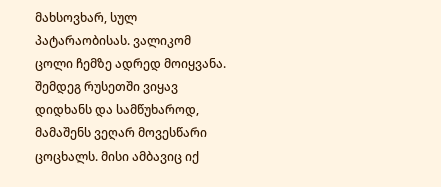მახსოვხარ, სულ პატარაობისას. ვალიკომ ცოლი ჩემზე ადრედ მოიყვანა. შემდეგ რუსეთში ვიყავ დიდხანს და სამწუხაროდ, მამაშენს ვეღარ მოვესწარი ცოცხალს. მისი ამბავიც იქ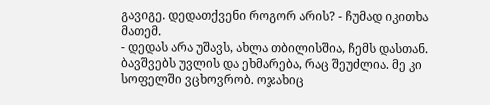გავიგე. დედათქვენი როგორ არის? - ჩუმად იკითხა მათემ.
- დედას არა უშავს, ახლა თბილისშია, ჩემს დასთან. ბავშვებს უვლის და ეხმარება, რაც შეუძლია. მე კი სოფელში ვცხოვრობ. ოჯახიც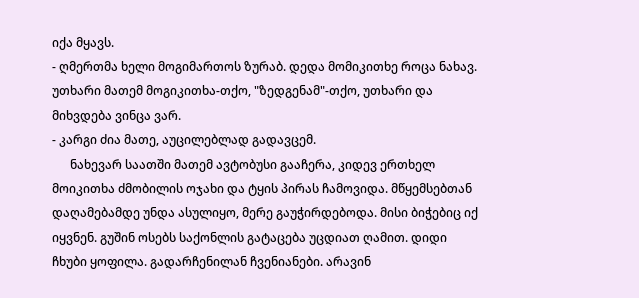იქა მყავს.
- ღმერთმა ხელი მოგიმართოს ზურაბ. დედა მომიკითხე როცა ნახავ. უთხარი მათემ მოგიკითხა-თქო, "ზედგენამ"-თქო, უთხარი და მიხვდება ვინცა ვარ.
- კარგი ძია მათე, აუცილებლად გადავცემ.
      ნახევარ საათში მათემ ავტობუსი გააჩერა, კიდევ ერთხელ მოიკითხა ძმობილის ოჯახი და ტყის პირას ჩამოვიდა. მწყემსებთან დაღამებამდე უნდა ასულიყო, მერე გაუჭირდებოდა. მისი ბიჭებიც იქ იყვნენ. გუშინ ოსებს საქონლის გატაცება უცდიათ ღამით. დიდი ჩხუბი ყოფილა. გადარჩენილან ჩვენიანები. არავინ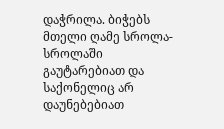დაჭრილა. ბიჭებს მთელი ღამე სროლა-სროლაში გაუტარებიათ და საქონელიც არ დაუნებებიათ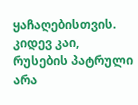ყაჩაღებისთვის. კიდევ კაი, რუსების პატრული არა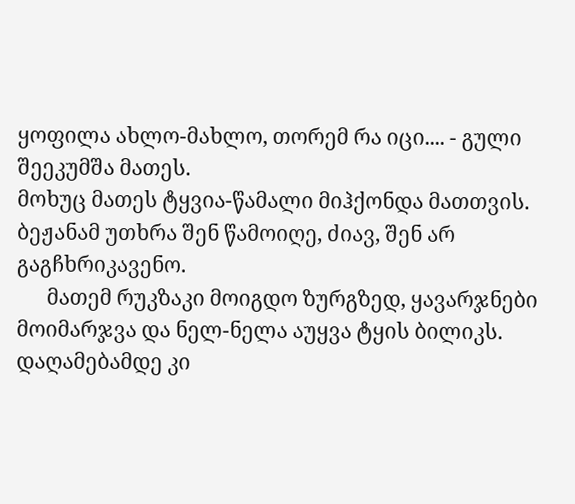ყოფილა ახლო-მახლო, თორემ რა იცი.... - გული შეეკუმშა მათეს.
მოხუც მათეს ტყვია-წამალი მიჰქონდა მათთვის. ბეჟანამ უთხრა შენ წამოიღე, ძიავ, შენ არ გაგჩხრიკავენო.
      მათემ რუკზაკი მოიგდო ზურგზედ, ყავარჯნები მოიმარჯვა და ნელ-ნელა აუყვა ტყის ბილიკს. დაღამებამდე კი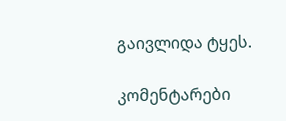გაივლიდა ტყეს.

კომენტარები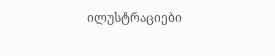ილუსტრაციები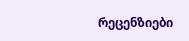რეცენზიები